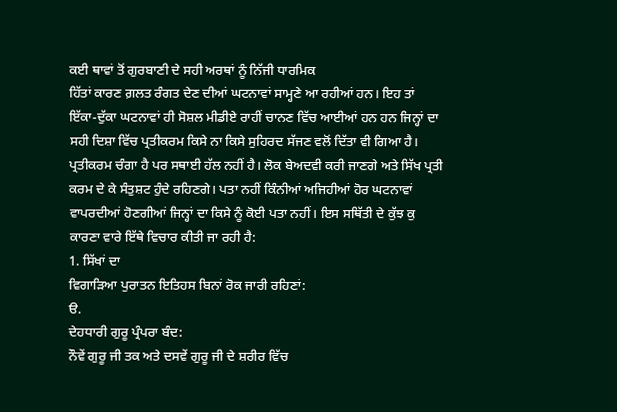ਕਈ ਥਾਵਾਂ ਤੋਂ ਗੁਰਬਾਣੀ ਦੇ ਸਹੀ ਅਰਥਾਂ ਨੂੰ ਨਿੱਜੀ ਧਾਰਮਿਕ
ਹਿੱਤਾਂ ਕਾਰਣ ਗ਼ਲਤ ਰੰਗਤ ਦੇਣ ਦੀਆਂ ਘਟਨਾਵਾਂ ਸਾਮ੍ਹਣੇ ਆ ਰਹੀਆਂ ਹਨ। ਇਹ ਤਾਂ
ਇੱਕਾ-ਦੁੱਕਾ ਘਟਨਾਵਾਂ ਹੀ ਸੋਸ਼ਲ ਮੀਡੀਏ ਰਾਹੀਂ ਚਾਨਣ ਵਿੱਚ ਆਈਆਂ ਹਨ ਹਨ ਜਿਨ੍ਹਾਂ ਦਾ
ਸਹੀ ਦਿਸ਼ਾ ਵਿੱਚ ਪ੍ਰਤੀਕਰਮ ਕਿਸੇ ਨਾ ਕਿਸੇ ਸੁਹਿਰਦ ਸੱਜਣ ਵਲੋਂ ਦਿੱਤਾ ਵੀ ਗਿਆ ਹੈ।
ਪ੍ਰਤੀਕਰਮ ਚੰਗਾ ਹੈ ਪਰ ਸਥਾਈ ਹੱਲ ਨਹੀਂ ਹੈ। ਲੋਕ ਬੇਅਦਵੀ ਕਰੀ ਜਾਣਗੇ ਅਤੇ ਸਿੱਖ ਪ੍ਰਤੀ
ਕਰਮ ਦੇ ਕੇ ਸੰਤੁਸ਼ਟ ਹੁੰਦੇ ਰਹਿਣਗੇ। ਪਤਾ ਨਹੀਂ ਕਿੰਨੀਆਂ ਅਜਿਹੀਆਂ ਹੋਰ ਘਟਨਾਵਾਂ
ਵਾਪਰਦੀਆਂ ਹੋਣਗੀਆਂ ਜਿਨ੍ਹਾਂ ਦਾ ਕਿਸੇ ਨੂੰ ਕੋਈ ਪਤਾ ਨਹੀਂ। ਇਸ ਸਥਿੱਤੀ ਦੇ ਕੁੱਝ ਕੁ
ਕਾਰਣਾ ਵਾਰੇ ਇੱਥੇ ਵਿਚਾਰ ਕੀਤੀ ਜਾ ਰਹੀ ਹੈ:
1. ਸਿੱਖਾਂ ਦਾ
ਵਿਗਾੜਿਆ ਪੁਰਾਤਨ ਇਤਿਹਸ ਬਿਨਾਂ ਰੋਕ ਜਾਰੀ ਰਹਿਣਾਂ:
ੳ.
ਦੇਹਧਾਰੀ ਗੁਰੂ ਪ੍ਰੰਪਰਾ ਬੰਦ:
ਨੌਵੇਂ ਗੁਰੂ ਜੀ ਤਕ ਅਤੇ ਦਸਵੇਂ ਗੁਰੂ ਜੀ ਦੇ ਸ਼ਰੀਰ ਵਿੱਚ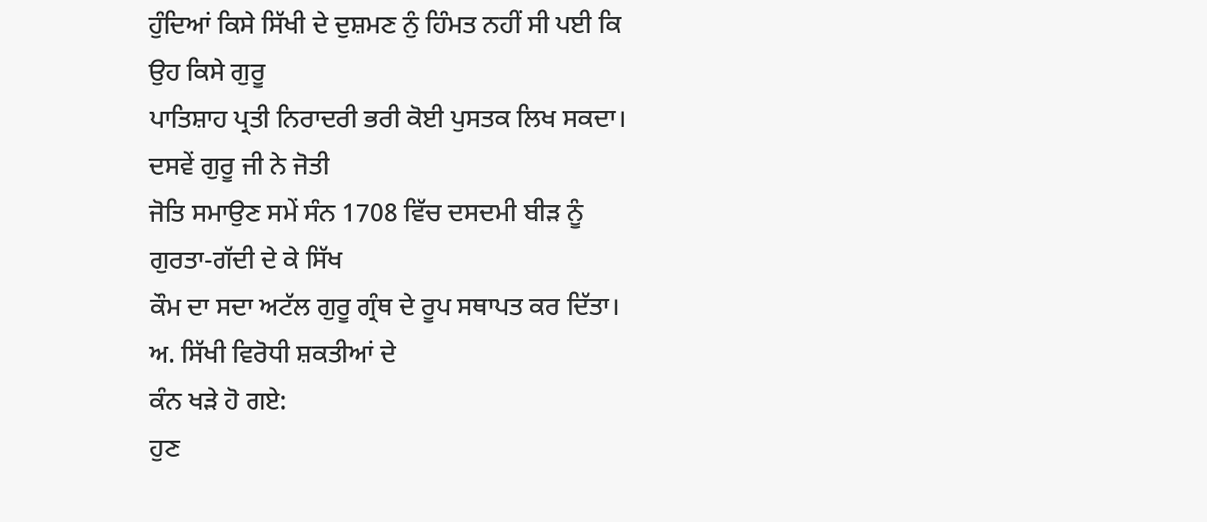ਹੁੰਦਿਆਂ ਕਿਸੇ ਸਿੱਖੀ ਦੇ ਦੁਸ਼ਮਣ ਨੁੰ ਹਿੰਮਤ ਨਹੀਂ ਸੀ ਪਈ ਕਿ ਉਹ ਕਿਸੇ ਗੁਰੂ
ਪਾਤਿਸ਼ਾਹ ਪ੍ਰਤੀ ਨਿਰਾਦਰੀ ਭਰੀ ਕੋਈ ਪੁਸਤਕ ਲਿਖ ਸਕਦਾ। ਦਸਵੇਂ ਗੁਰੂ ਜੀ ਨੇ ਜੋਤੀ
ਜੋਤਿ ਸਮਾਉਣ ਸਮੇਂ ਸੰਨ 1708 ਵਿੱਚ ਦਸਦਮੀ ਬੀੜ ਨੂੰ ਗੁਰਤਾ-ਗੱਦੀ ਦੇ ਕੇ ਸਿੱਖ
ਕੌਮ ਦਾ ਸਦਾ ਅਟੱਲ ਗੁਰੂ ਗ੍ਰੰਥ ਦੇ ਰੂਪ ਸਥਾਪਤ ਕਰ ਦਿੱਤਾ।
ਅ. ਸਿੱਖੀ ਵਿਰੋਧੀ ਸ਼ਕਤੀਆਂ ਦੇ
ਕੰਨ ਖੜੇ ਹੋ ਗਏ:
ਹੁਣ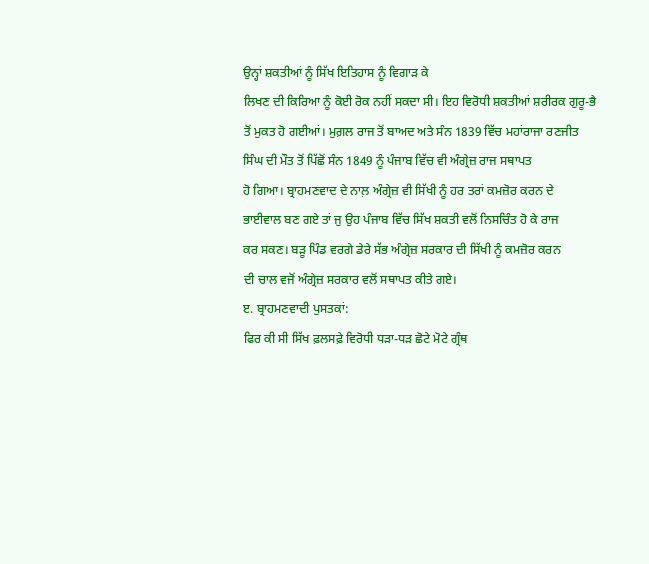ਉਨ੍ਹਾਂ ਸ਼ਕਤੀਆਂ ਨੂੰ ਸਿੱਖ ਇਤਿਹਾਸ ਨੂੰ ਵਿਗਾੜ ਕੇ
ਲਿਖਣ ਦੀ ਕਿਰਿਆ ਨੂੰ ਕੋਈ ਰੋਕ ਨਹੀਂ ਸਕਦਾ ਸੀ। ਇਹ ਵਿਰੋਧੀ ਸ਼ਕਤੀਆਂ ਸ਼ਰੀਰਕ ਗੁਰੂ-ਭੈ
ਤੋਂ ਮੁਕਤ ਹੋ ਗਈਆਂ। ਮੁਗ਼ਲ ਰਾਜ ਤੋਂ ਬਾਅਦ ਅਤੇ ਸੰਨ 1839 ਵਿੱਚ ਮਹਾਂਰਾਜਾ ਰਣਜੀਤ
ਸਿੰਘ ਦੀ ਮੌਤ ਤੋਂ ਪਿੱਛੋਂ ਸੰਨ 1849 ਨੂੰ ਪੰਜਾਬ ਵਿੱਚ ਵੀ ਅੰਗ੍ਰੇਜ਼ ਰਾਜ ਸਥਾਪਤ
ਹੋ ਗਿਆ। ਬ੍ਰਾਹਮਣਵਾਦ ਦੇ ਨਾਲ਼ ਅੰਗ੍ਰੇਜ਼ ਵੀ ਸਿੱਖੀ ਨੂੰ ਹਰ ਤਰਾਂ ਕਮਜ਼ੋਰ ਕਰਨ ਦੇ
ਭਾਈਵਾਲ ਬਣ ਗਏ ਤਾਂ ਜੁ ਉਹ ਪੰਜਾਬ ਵਿੱਚ ਸਿੱਖ ਸ਼ਕਤੀ ਵਲੋਂ ਨਿਸਚਿੰਤ ਹੋ ਕੇ ਰਾਜ
ਕਰ ਸਕਣ। ਬੜੂ ਪਿੰਡ ਵਰਗੇ ਡੇਰੇ ਸੱਭ ਅੰਗ੍ਰੇਜ਼ ਸਰਕਾਰ ਦੀ ਸਿੱਖੀ ਨੂੰ ਕਮਜ਼ੋਰ ਕਰਨ
ਦੀ ਚਾਲ ਵਜੋਂ ਅੰਗ੍ਰੇਜ਼ ਸਰਕਾਰ ਵਲੋਂ ਸਥਾਪਤ ਕੀਤੇ ਗਏ।
ੲ. ਬ੍ਰਾਹਮਣਵਾਦੀ ਪੁਸਤਕਾਂ:
ਫਿਰ ਕੀ ਸੀ ਸਿੱਖ ਫ਼ਲਸਫ਼ੇ ਵਿਰੋਧੀ ਧੜਾ-ਧੜ ਛੋਟੇ ਮੋਟੇ ਗ੍ਰੰਥ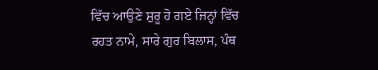ਵਿੱਚ ਆਉਣੇ ਸ਼ੁਰੂ ਹੋ ਗਏ ਜਿਨ੍ਹਾਂ ਵਿੱਚ ਰਹਤ ਨਾਮੇ, ਸਾਰੇ ਗੁਰ ਬਿਲਾਸ, ਪੰਥ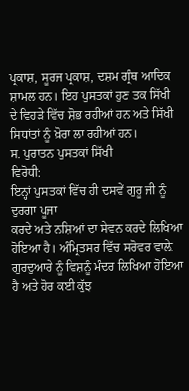ਪ੍ਰਕਾਸ਼, ਸੂਰਜ ਪ੍ਰਕਾਸ਼, ਦਸ਼ਮ ਗ੍ਰੰਥ ਆਦਿਕ ਸ਼ਾਮਲ ਹਨ। ਇਹ ਪੁਸਤਕਾਂ ਹੁਣ ਤਕ ਸਿੱਖੀ
ਦੇ ਵਿਹੜੇ ਵਿੱਚ ਸ਼ੋਭ ਰਹੀਆਂ ਹਨ ਅਤੇ ਸਿੱਖੀ ਸਿਧਾਂਤਾਂ ਨੂੰ ਖ਼ੋਰਾ ਲਾ ਰਹੀਆਂ ਹਨ।
ਸ. ਪੁਰਾਤਨ ਪੁਸਤਕਾਂ ਸਿੱਖੀ
ਵਿਰੋਧੀ:
ਇਨ੍ਹਾਂ ਪੁਸਤਕਾਂ ਵਿੱਚ ਹੀ ਦਸਵੇਂ ਗੁਰੂ ਜੀ ਨੂੰ ਦੁਰਗਾ ਪੂਜਾ
ਕਰਦੇ ਅਤੇ ਨਸ਼ਿਆਂ ਦਾ ਸੇਵਨ ਕਰਦੇ ਲਿਖਿਆ ਹੋਇਆ ਹੈ। ਅੰਮ੍ਰਿਤਸਰ ਵਿੱਚ ਸਰੋਵਰ ਵਾਲ਼ੇ
ਗੁਰਦੁਆਰੇ ਨੂੰ ਵਿਸ਼ਨੂੰ ਮੰਦਰ ਲਿਖਿਆ ਹੋਇਆ ਹੈ ਅਤੇ ਹੋਰ ਕਈ ਕੁੱਝ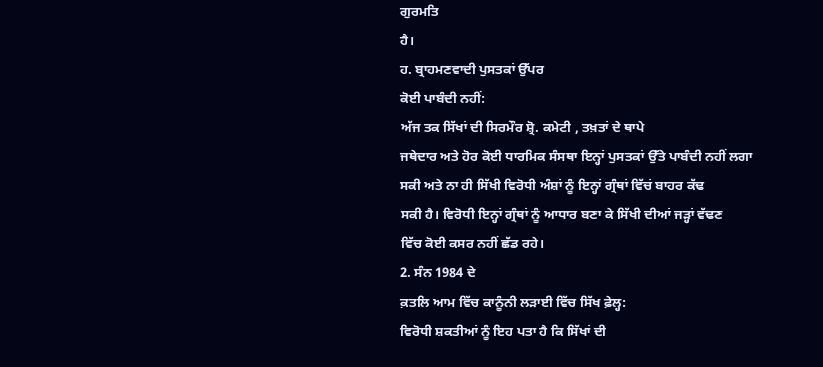ਗੁਰਮਤਿ
ਹੈ।
ਹ. ਬ੍ਰਾਹਮਣਵਾਦੀ ਪੁਸਤਕਾਂ ਉੱਪਰ
ਕੋਈ ਪਾਬੰਦੀ ਨਹੀਂ:
ਅੱਜ ਤਕ ਸਿੱਖਾਂ ਦੀ ਸਿਰਮੌਰ ਸ਼੍ਰੋ. ਕਮੇਟੀ , ਤਖ਼ਤਾਂ ਦੇ ਥਾਪੇ
ਜਥੇਦਾਰ ਅਤੇ ਹੋਰ ਕੋਈ ਧਾਰਮਿਕ ਸੰਸਥਾ ਇਨ੍ਹਾਂ ਪੁਸਤਕਾਂ ਉੱਤੇ ਪਾਬੰਦੀ ਨਹੀਂ ਲਗਾ
ਸਕੀ ਅਤੇ ਨਾ ਹੀ ਸਿੱਖੀ ਵਿਰੋਧੀ ਅੰਸ਼ਾਂ ਨੂੰ ਇਨ੍ਹਾਂ ਗ੍ਰੰਥਾਂ ਵਿੱਚਂ ਬਾਹਰ ਕੱਢ
ਸਕੀ ਹੈ। ਵਿਰੋਧੀ ਇਨ੍ਹਾਂ ਗ੍ਰੰਥਾਂ ਨੂੰ ਆਧਾਰ ਬਣਾ ਕੇ ਸਿੱਖੀ ਦੀਆਂ ਜੜ੍ਹਾਂ ਵੱਢਣ
ਵਿੱਚ ਕੋਈ ਕਸਰ ਨਹੀਂ ਛੱਡ ਰਹੇ।
2. ਸੰਨ 1984 ਦੇ
ਕ਼ਤਲਿ ਆਮ ਵਿੱਚ ਕਾਨੂੰਨੀ ਲੜਾਈ ਵਿੱਚ ਸਿੱਖ ਫ਼ੇਲ੍ਹ:
ਵਿਰੋਧੀ ਸ਼ਕਤੀਆਂ ਨੂੰ ਇਹ ਪਤਾ ਹੈ ਕਿ ਸਿੱਖਾਂ ਦੀ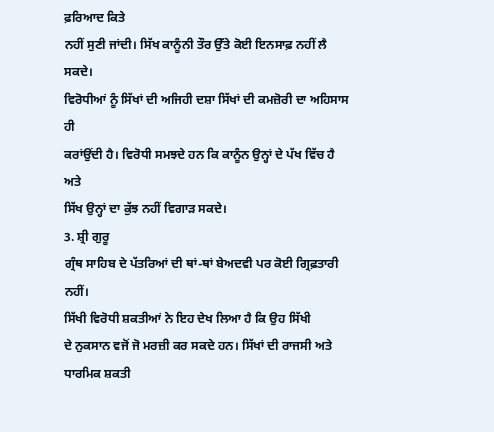ਫ਼ਰਿਆਦ ਕਿਤੇ
ਨਹੀਂ ਸੁਣੀ ਜਾਂਦੀ। ਸਿੱਖ ਕਾਨੂੰਨੀ ਤੌਰ ਉੱਤੇ ਕੋਈ ਇਨਸਾਫ਼ ਨਹੀਂ ਲੈ ਸਕਦੇ।
ਵਿਰੋਧੀਆਂ ਨੂੰ ਸਿੱਖਾਂ ਦੀ ਅਜਿਹੀ ਦਸ਼ਾ ਸਿੱਖਾਂ ਦੀ ਕਮਜ਼ੋਰੀ ਦਾ ਅਹਿਸਾਸ ਹੀ
ਕਰਾਂਉਂਦੀ ਹੈ। ਵਿਰੋਧੀ ਸਮਝਦੇ ਹਨ ਕਿ ਕਾਨੂੰਨ ਉਨ੍ਹਾਂ ਦੇ ਪੱਖ ਵਿੱਚ ਹੈ ਅਤੇ
ਸਿੱਖ ਉਨ੍ਹਾਂ ਦਾ ਕੁੱਝ ਨਹੀਂ ਵਿਗਾੜ ਸਕਦੇ।
3. ਸ਼੍ਰੀ ਗੁਰੂ
ਗ੍ਰੰਥ ਸਾਹਿਬ ਦੇ ਪੱਤਰਿਆਂ ਦੀ ਥਾਂ-ਥਾਂ ਬੇਅਦਵੀ ਪਰ ਕੋਈ ਗ੍ਰਿਫ਼ਤਾਰੀ ਨਹੀਂ।
ਸਿੱਖੀ ਵਿਰੋਧੀ ਸ਼ਕਤੀਆਂ ਨੇ ਇਹ ਦੇਖ ਲਿਆ ਹੈ ਕਿ ਉਹ ਸਿੱਖੀ
ਦੇ ਨੁਕਸਾਨ ਵਜੋਂ ਜੋ ਮਰਜ਼ੀ ਕਰ ਸਕਦੇ ਹਨ। ਸਿੱਖਾਂ ਦੀ ਰਾਜਸੀ ਅਤੇ ਧਾਰਮਿਕ ਸ਼ਕਤੀ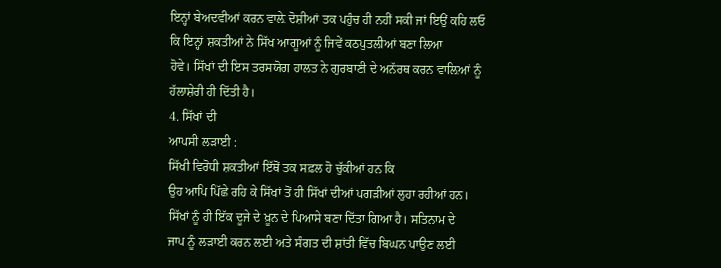ਇਨ੍ਹਾਂ ਬੇਅਦਵੀਆਂ ਕਰਨ ਵਾਲ਼ੇ ਦੋਸ਼ੀਆਂ ਤਕ ਪਹੁੰਚ ਹੀ ਨਹੀਂ ਸਕੀ ਜਾਂ ਇਉਂ ਕਹਿ ਲਓ
ਕਿ ਇਨ੍ਹਾਂ ਸ਼ਕਤੀਆਂ ਨੇ ਸਿੱਖ ਆਗੂਆਂ ਨੂੰ ਜਿਵੇਂ ਕਠਪੁਤਲੀਆਂ ਬਣਾ ਲਿਆ
ਹੋਵੇ। ਸਿੱਖਾਂ ਦੀ ਇਸ ਤਰਸਯੋਗ ਹਾਲਤ ਨੇ ਗੁਰਬਾਣੀ ਦੇ ਅਨੱਰਥ ਕਰਨ ਵਾਲ਼ਿਆਂ ਨੂੰ
ਹੱਲਾਸ਼ੇਰੀ ਹੀ ਦਿੱਤੀ ਹੈ।
4. ਸਿੱਖਾਂ ਦੀ
ਆਪਸੀ ਲੜਾਈ :
ਸਿੱਖੀ ਵਿਰੋਧੀ ਸ਼ਕਤੀਆਂ ਇੱਥੋਂ ਤਕ ਸਫ਼ਲ ਹੋ ਚੁੱਕੀਆਂ ਹਨ ਕਿ
ਉਹ ਆਪਿ ਪਿੱਛੇ ਰਹਿ ਕੇ ਸਿੱਖਾਂ ਤੋਂ ਹੀ ਸਿੱਖਾਂ ਦੀਆਂ ਪਗੜੀਆਂ ਲੁਹਾ ਰਹੀਆਂ ਹਨ।
ਸਿੱਖਾਂ ਨੂੰ ਹੀ ਇੱਕ ਦੂਜੇ ਦੇ ਖ਼ੂਨ ਦੇ ਪਿਆਸੇ ਬਣਾ ਦਿੱਤਾ ਗਿਆ ਹੈ। ਸਤਿਨਾਮ ਦੇ
ਜਾਪ ਨੂੰ ਲੜਾਈ ਕਰਨ ਲਈ ਅਤੇ ਸੰਗਤ ਦੀ ਸ਼ਾਂਤੀ ਵਿੱਚ ਬਿਘਨ ਪਾਉਣ ਲਈ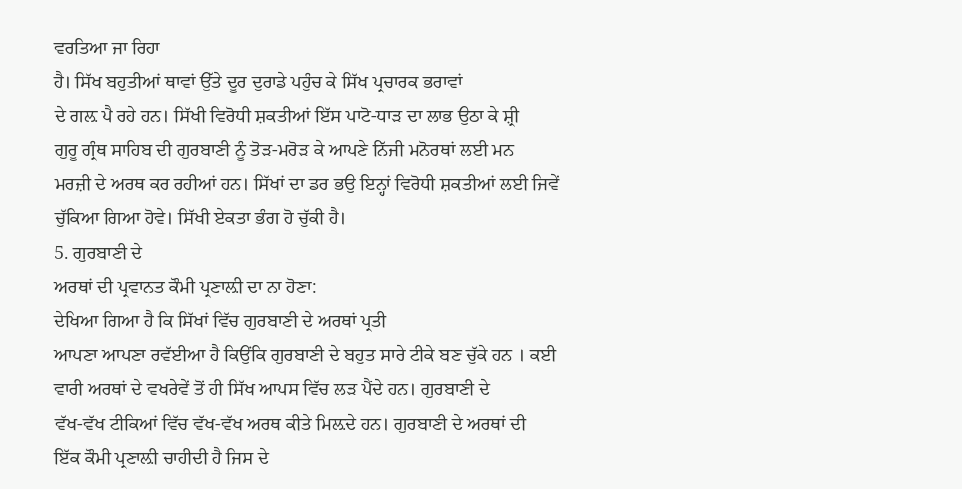ਵਰਤਿਆ ਜਾ ਰਿਹਾ
ਹੈ। ਸਿੱਖ ਬਹੁਤੀਆਂ ਥਾਵਾਂ ਉੱਤੇ ਦੂਰ ਦੁਰਾਡੇ ਪਹੁੰਚ ਕੇ ਸਿੱਖ ਪ੍ਰਚਾਰਕ ਭਰਾਵਾਂ
ਦੇ ਗਲ਼ ਪੈ ਰਹੇ ਹਨ। ਸਿੱਖੀ ਵਿਰੋਧੀ ਸ਼ਕਤੀਆਂ ਇੱਸ ਪਾਟੋ-ਧਾੜ ਦਾ ਲਾਭ ਉਠਾ ਕੇ ਸ਼੍ਰੀ
ਗੁਰੂ ਗ੍ਰੰਥ ਸਾਹਿਬ ਦੀ ਗੁਰਬਾਣੀ ਨੂੰ ਤੋੜ-ਮਰੋੜ ਕੇ ਆਪਣੇ ਨਿੱਜੀ ਮਨੋਰਥਾਂ ਲਈ ਮਨ
ਮਰਜ਼ੀ ਦੇ ਅਰਥ ਕਰ ਰਹੀਆਂ ਹਨ। ਸਿੱਖਾਂ ਦਾ ਡਰ ਭਉ ਇਨ੍ਹਾਂ ਵਿਰੋਧੀ ਸ਼ਕਤੀਆਂ ਲਈ ਜਿਵੇਂ
ਚੁੱਕਿਆ ਗਿਆ ਹੋਵੇ। ਸਿੱਖੀ ਏਕਤਾ ਭੰਗ ਹੋ ਚੁੱਕੀ ਹੈ।
5. ਗੁਰਬਾਣੀ ਦੇ
ਅਰਥਾਂ ਦੀ ਪ੍ਰਵਾਨਤ ਕੌਮੀ ਪ੍ਰਣਾਲ਼ੀ ਦਾ ਨਾ ਹੋਣਾ:
ਦੇਖਿਆ ਗਿਆ ਹੈ ਕਿ ਸਿੱਖਾਂ ਵਿੱਚ ਗੁਰਬਾਣੀ ਦੇ ਅਰਥਾਂ ਪ੍ਰਤੀ
ਆਪਣਾ ਆਪਣਾ ਰਵੱਈਆ ਹੈ ਕਿਉਂਕਿ ਗੁਰਬਾਣੀ ਦੇ ਬਹੁਤ ਸਾਰੇ ਟੀਕੇ ਬਣ ਚੁੱਕੇ ਹਨ । ਕਈ
ਵਾਰੀ ਅਰਥਾਂ ਦੇ ਵਖਰੇਵੇਂ ਤੋਂ ਹੀ ਸਿੱਖ ਆਪਸ ਵਿੱਚ ਲੜ ਪੈਂਦੇ ਹਨ। ਗੁਰਬਾਣੀ ਦੇ
ਵੱਖ-ਵੱਖ ਟੀਕਿਆਂ ਵਿੱਚ ਵੱਖ-ਵੱਖ ਅਰਥ ਕੀਤੇ ਮਿਲ਼ਦੇ ਹਨ। ਗੁਰਬਾਣੀ ਦੇ ਅਰਥਾਂ ਦੀ
ਇੱਕ ਕੌਮੀ ਪ੍ਰਣਾਲ਼ੀ ਚਾਹੀਦੀ ਹੈ ਜਿਸ ਦੇ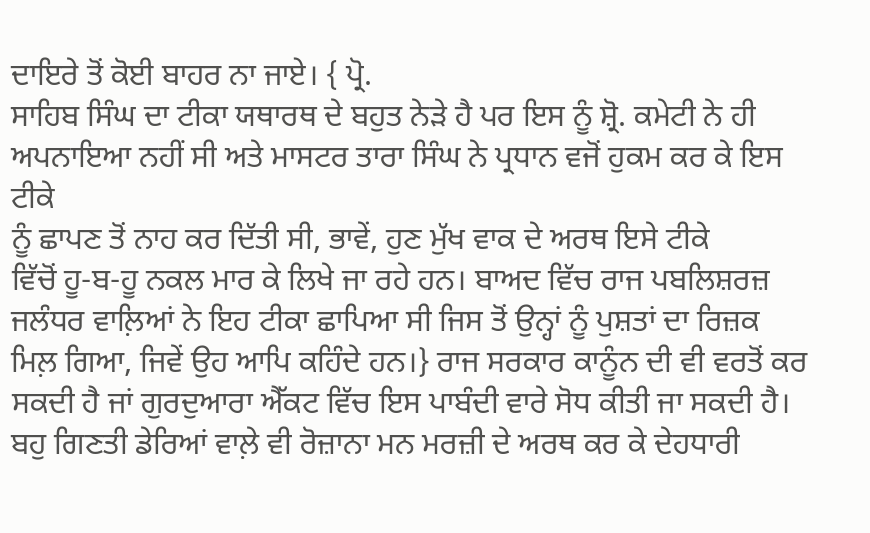ਦਾਇਰੇ ਤੋਂ ਕੋਈ ਬਾਹਰ ਨਾ ਜਾਏ। { ਪ੍ਰੋ.
ਸਾਹਿਬ ਸਿੰਘ ਦਾ ਟੀਕਾ ਯਥਾਰਥ ਦੇ ਬਹੁਤ ਨੇੜੇ ਹੈ ਪਰ ਇਸ ਨੂੰ ਸ਼੍ਰੋ. ਕਮੇਟੀ ਨੇ ਹੀ
ਅਪਨਾਇਆ ਨਹੀਂ ਸੀ ਅਤੇ ਮਾਸਟਰ ਤਾਰਾ ਸਿੰਘ ਨੇ ਪ੍ਰਧਾਨ ਵਜੋਂ ਹੁਕਮ ਕਰ ਕੇ ਇਸ ਟੀਕੇ
ਨੂੰ ਛਾਪਣ ਤੋਂ ਨਾਹ ਕਰ ਦਿੱਤੀ ਸੀ, ਭਾਵੇਂ, ਹੁਣ ਮੁੱਖ ਵਾਕ ਦੇ ਅਰਥ ਇਸੇ ਟੀਕੇ
ਵਿੱਚੋਂ ਹੂ-ਬ-ਹੂ ਨਕਲ ਮਾਰ ਕੇ ਲਿਖੇ ਜਾ ਰਹੇ ਹਨ। ਬਾਅਦ ਵਿੱਚ ਰਾਜ ਪਬਲਿਸ਼ਰਜ਼
ਜਲੰਧਰ ਵਾਲ਼ਿਆਂ ਨੇ ਇਹ ਟੀਕਾ ਛਾਪਿਆ ਸੀ ਜਿਸ ਤੋਂ ਉਨ੍ਹਾਂ ਨੂੰ ਪੁਸ਼ਤਾਂ ਦਾ ਰਿਜ਼ਕ
ਮਿਲ਼ ਗਿਆ, ਜਿਵੇਂ ਉਹ ਆਪਿ ਕਹਿੰਦੇ ਹਨ।} ਰਾਜ ਸਰਕਾਰ ਕਾਨੂੰਨ ਦੀ ਵੀ ਵਰਤੋਂ ਕਰ
ਸਕਦੀ ਹੈ ਜਾਂ ਗੁਰਦੁਆਰਾ ਐੱਕਟ ਵਿੱਚ ਇਸ ਪਾਬੰਦੀ ਵਾਰੇ ਸੋਧ ਕੀਤੀ ਜਾ ਸਕਦੀ ਹੈ।
ਬਹੁ ਗਿਣਤੀ ਡੇਰਿਆਂ ਵਾਲ਼ੇ ਵੀ ਰੋਜ਼ਾਨਾ ਮਨ ਮਰਜ਼ੀ ਦੇ ਅਰਥ ਕਰ ਕੇ ਦੇਹਧਾਰੀ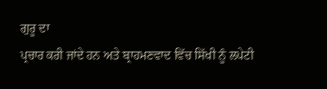ਗੁਰੂ ਦਾ
ਪ੍ਰਚਾਰ ਕਰੀ ਜਾਂਦੇ ਹਨ ਅਤੇ ਬ੍ਰਾਹਮਣਵਾਦ ਵਿੱਚ ਸਿੱਖੀ ਨੂੰ ਲਪੇਟੀ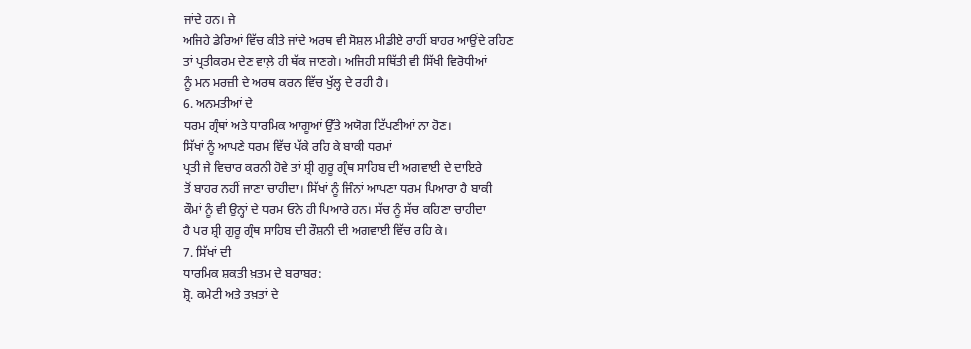ਜਾਂਦੇ ਹਨ। ਜੇ
ਅਜਿਹੇ ਡੇਰਿਆਂ ਵਿੱਚ ਕੀਤੇ ਜਾਂਦੇ ਅਰਥ ਵੀ ਸੋਸ਼ਲ ਮੀਡੀਏ ਰਾਹੀਂ ਬਾਹਰ ਆਉਂਦੇ ਰਹਿਣ
ਤਾਂ ਪ੍ਰਤੀਕਰਮ ਦੇਣ ਵਾਲ਼ੇ ਹੀ ਥੱਕ ਜਾਣਗੇ। ਅਜਿਹੀ ਸਥਿੱਤੀ ਵੀ ਸਿੱਖੀ ਵਿਰੋਧੀਆਂ
ਨੂੰ ਮਨ ਮਰਜ਼ੀ ਦੇ ਅਰਥ ਕਰਨ ਵਿੱਚ ਖੁੱਲ੍ਹ ਦੇ ਰਹੀ ਹੈ।
6. ਅਨਮਤੀਆਂ ਦੇ
ਧਰਮ ਗ੍ਰੰਥਾਂ ਅਤੇ ਧਾਰਮਿਕ ਆਗੂਆਂ ਉੱਤੇ ਅਯੋਗ ਟਿੱਪਣੀਆਂ ਨਾ ਹੋਣ।
ਸਿੱਖਾਂ ਨੂੰ ਆਪਣੇ ਧਰਮ ਵਿੱਚ ਪੱਕੇ ਰਹਿ ਕੇ ਬਾਕੀ ਧਰਮਾਂ
ਪ੍ਰਤੀ ਜੇ ਵਿਚਾਰ ਕਰਨੀ ਹੋਵੇ ਤਾਂ ਸ਼੍ਰੀ ਗੁਰੂ ਗ੍ਰੰਥ ਸਾਹਿਬ ਦੀ ਅਗਵਾਈ ਦੇ ਦਾਇਰੇ
ਤੋਂ ਬਾਹਰ ਨਹੀਂ ਜਾਣਾ ਚਾਹੀਦਾ। ਸਿੱਖਾਂ ਨੂੰ ਜਿੰਨਾਂ ਆਪਣਾ ਧਰਮ ਪਿਆਰਾ ਹੈ ਬਾਕੀ
ਕੌਮਾਂ ਨੂੰ ਵੀ ਉਨ੍ਹਾਂ ਦੇ ਧਰਮ ਓਨੇ ਹੀ ਪਿਆਰੇ ਹਨ। ਸੱਚ ਨੂੰ ਸੱਚ ਕਹਿਣਾ ਚਾਹੀਦਾ
ਹੈ ਪਰ ਸ਼੍ਰੀ ਗੁਰੂ ਗ੍ਰੰਥ ਸਾਹਿਬ ਦੀ ਰੌਸ਼ਨੀ ਦੀ ਅਗਵਾਈ ਵਿੱਚ ਰਹਿ ਕੇ।
7. ਸਿੱਖਾਂ ਦੀ
ਧਾਰਮਿਕ ਸ਼ਕਤੀ ਖ਼ਤਮ ਦੇ ਬਰਾਬਰ:
ਸ਼੍ਰੋ. ਕਮੇਟੀ ਅਤੇ ਤਖ਼ਤਾਂ ਦੇ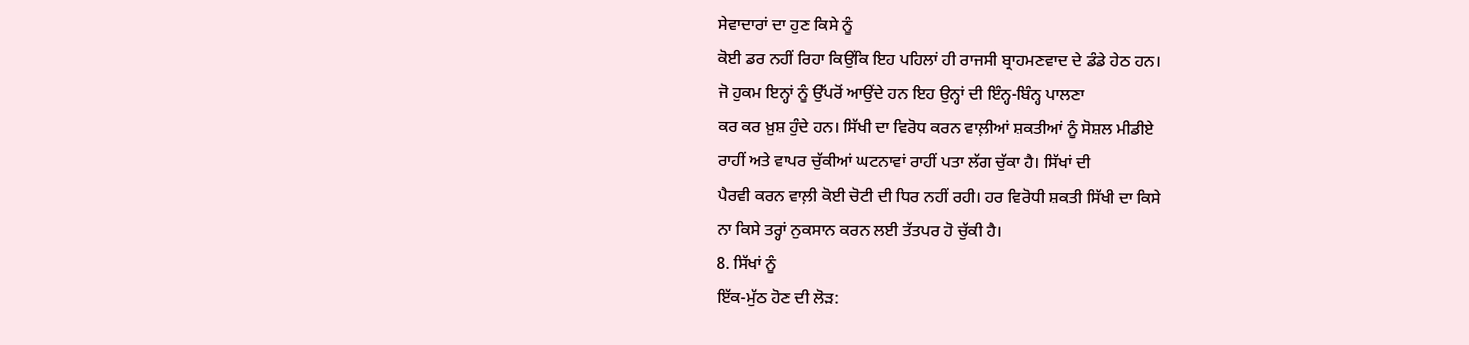ਸੇਵਾਦਾਰਾਂ ਦਾ ਹੁਣ ਕਿਸੇ ਨੂੰ
ਕੋਈ ਡਰ ਨਹੀਂ ਰਿਹਾ ਕਿਉਂਕਿ ਇਹ ਪਹਿਲਾਂ ਹੀ ਰਾਜਸੀ ਬ੍ਰਾਹਮਣਵਾਦ ਦੇ ਡੰਡੇ ਹੇਠ ਹਨ।
ਜੋ ਹੁਕਮ ਇਨ੍ਹਾਂ ਨੂੰ ਉੱਪਰੋਂ ਆਉਂਦੇ ਹਨ ਇਹ ਉਨ੍ਹਾਂ ਦੀ ਇੰਨ੍ਹ-ਬਿੰਨ੍ਹ ਪਾਲਣਾ
ਕਰ ਕਰ ਖ਼ੁਸ਼ ਹੁੰਦੇ ਹਨ। ਸਿੱਖੀ ਦਾ ਵਿਰੋਧ ਕਰਨ ਵਾਲ਼ੀਆਂ ਸ਼ਕਤੀਆਂ ਨੂੰ ਸੋਸ਼ਲ ਮੀਡੀਏ
ਰਾਹੀਂ ਅਤੇ ਵਾਪਰ ਚੁੱਕੀਆਂ ਘਟਨਾਵਾਂ ਰਾਹੀਂ ਪਤਾ ਲੱਗ ਚੁੱਕਾ ਹੈ। ਸਿੱਖਾਂ ਦੀ
ਪੈਰਵੀ ਕਰਨ ਵਾਲ਼ੀ ਕੋਈ ਚੋਟੀ ਦੀ ਧਿਰ ਨਹੀਂ ਰਹੀ। ਹਰ ਵਿਰੋਧੀ ਸ਼ਕਤੀ ਸਿੱਖੀ ਦਾ ਕਿਸੇ
ਨਾ ਕਿਸੇ ਤਰ੍ਹਾਂ ਨੁਕਸਾਨ ਕਰਨ ਲਈ ਤੱਤਪਰ ਹੋ ਚੁੱਕੀ ਹੈ।
8. ਸਿੱਖਾਂ ਨੂੰ
ਇੱਕ-ਮੁੱਠ ਹੋਣ ਦੀ ਲੋੜ: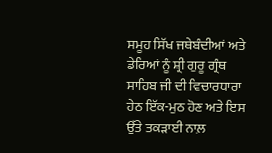ਸਮੂਹ ਸਿੱਖ ਜਥੇਬੰਦੀਆਂ ਅਤੇ ਡੇਰਿਆਂ ਨੂੰ ਸ਼੍ਰੀ ਗੁਰੂ ਗ੍ਰੰਥ
ਸਾਹਿਬ ਜੀ ਦੀ ਵਿਚਾਰਧਾਰਾ ਹੇਠ ਇੱਕ-ਮੁਠ ਹੋਣ ਅਤੇ ਇਸ ਉੱਤੇ ਤਕੜਾਈ ਨਾਲ਼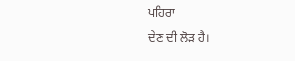ਪਹਿਰਾ
ਦੇਣ ਦੀ ਲੋੜ ਹੈ।